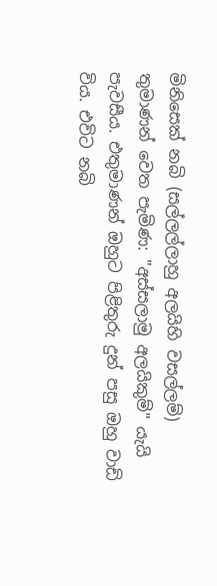මිනිසෙක් නබි (සල්ලල්ලාහු අලයිහි වසල්ලම්) තුමාණන් වෙත පැමිණ: "අස්සලාමු අලයිකුම්" යැයි පැවසීය. එතුමාණන් ඔහුට පිළිතුරු දුන් පසු ඔහු වාඩි විය. එවිට නබි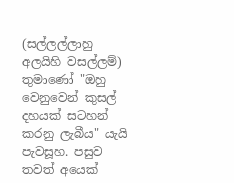(සල්ලල්ලාහු අලයිහි වසල්ලම්) තුමාණෝ "ඔහු වෙනුවෙන් කුසල් දහයක් සටහන් කරනු ලැබීය" යැයි පැවසූහ. පසුව තවත් අයෙක්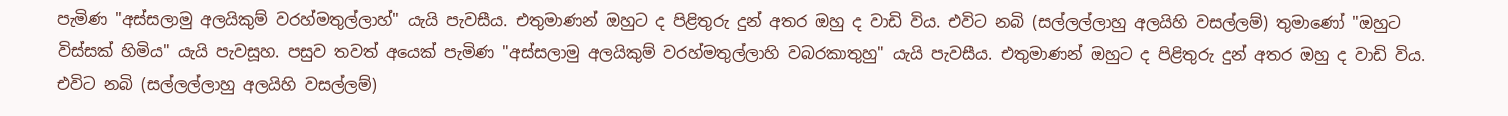පැමිණ "අස්සලාමු අලයිකුම් වරහ්මතුල්ලාහ්" යැයි පැවසීය. එතුමාණන් ඔහුට ද පිළිතුරු දුන් අතර ඔහු ද වාඩි විය. එවිට නබි (සල්ලල්ලාහු අලයිහි වසල්ලම්) තුමාණෝ "ඔහුට විස්සක් හිමිය" යැයි පැවසූහ. පසුව තවත් අයෙක් පැමිණ "අස්සලාමු අලයිකුම් වරහ්මතුල්ලාහි වබරකාතුහු" යැයි පැවසීය. එතුමාණන් ඔහුට ද පිළිතුරු දුන් අතර ඔහු ද වාඩි විය. එවිට නබි (සල්ලල්ලාහු අලයිහි වසල්ලම්)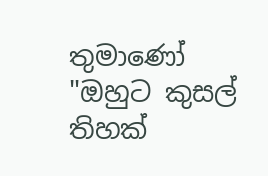තුමාණෝ "ඔහුට කුසල් තිහක්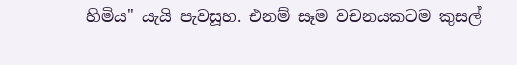හිමිය" යැයි පැවසූහ. එනම් සෑම වචනයකටම කුසල්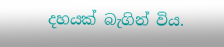දහයක් බැගින් විය.